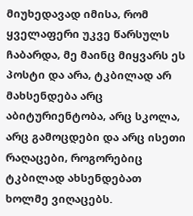მიუხედავად იმისა, რომ ყველაფერი უკვე წარსულს ჩაბარდა, მე მაინც მიყვარს ეს პოსტი და არა, ტკბილად არ მახსენდება არც აბიტურიენტობა, არც სკოლა, არც გამოცდები და არც ისეთი რაღაცები, როგორებიც ტკბილად ახსენდებათ ხოლმე ვიღაცებს.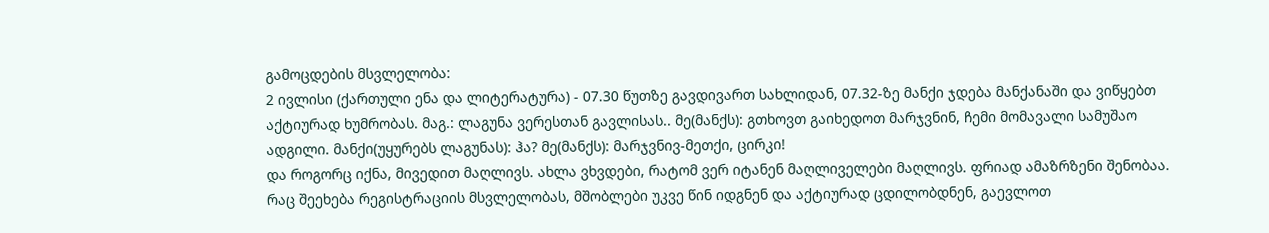გამოცდების მსვლელობა:
2 ივლისი (ქართული ენა და ლიტერატურა) - 07.30 წუთზე გავდივართ სახლიდან, 07.32-ზე მანქი ჯდება მანქანაში და ვიწყებთ აქტიურად ხუმრობას. მაგ.: ლაგუნა ვერესთან გავლისას.. მე(მანქს): გთხოვთ გაიხედოთ მარჯვნინ, ჩემი მომავალი სამუშაო ადგილი. მანქი(უყურებს ლაგუნას): ჰა? მე(მანქს): მარჯვნივ-მეთქი, ცირკი!
და როგორც იქნა, მივედით მაღლივს. ახლა ვხვდები, რატომ ვერ იტანენ მაღლიველები მაღლივს. ფრიად ამაზრზენი შენობაა. რაც შეეხება რეგისტრაციის მსვლელობას, მშობლები უკვე წინ იდგნენ და აქტიურად ცდილობდნენ, გაევლოთ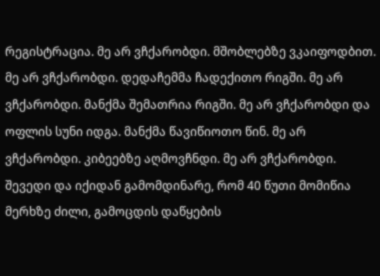რეგისტრაცია. მე არ ვჩქარობდი. მშობლებზე ვკაიფოდბით. მე არ ვჩქარობდი. დედაჩემმა ჩადექითო რიგში. მე არ ვჩქარობდი. მანქმა შემათრია რიგში. მე არ ვჩქარობდი და ოფლის სუნი იდგა. მანქმა წავიწიოთო წინ. მე არ ვჩქარობდი. კიბეებზე აღმოვჩნდი. მე არ ვჩქარობდი. შევედი და იქიდან გამომდინარე, რომ 40 წუთი მომიწია მერხზე ძილი, გამოცდის დაწყების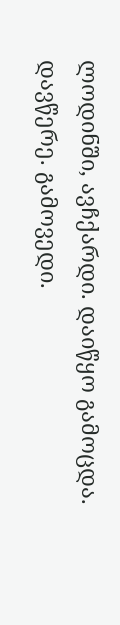ლოდინში, ავჩქარდი. დაიწყო გამოცდა. დავწერე. გამოვედი.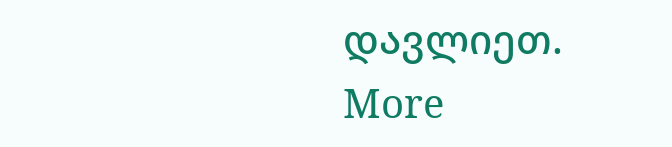დავლიეთ.
More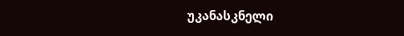უკანასკნელი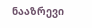ნააზრევი